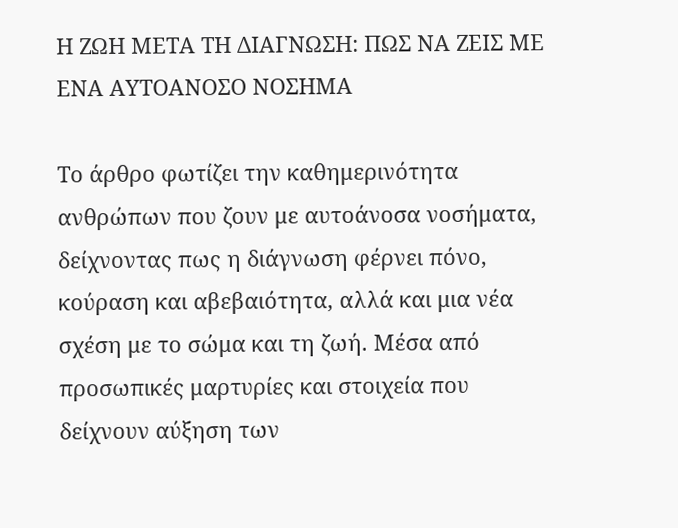Η ΖΩΗ ΜΕΤΑ ΤΗ ΔΙΑΓΝΩΣΗ: ΠΩΣ ΝΑ ΖΕΙΣ ΜΕ ΕΝΑ ΑΥΤΟΑΝΟΣΟ ΝΟΣΗΜΑ

Το άρθρο φωτίζει την καθημερινότητα ανθρώπων που ζουν με αυτοάνοσα νοσήματα, δείχνοντας πως η διάγνωση φέρνει πόνο, κούραση και αβεβαιότητα, αλλά και μια νέα σχέση με το σώμα και τη ζωή. Μέσα από προσωπικές μαρτυρίες και στοιχεία που δείχνουν αύξηση των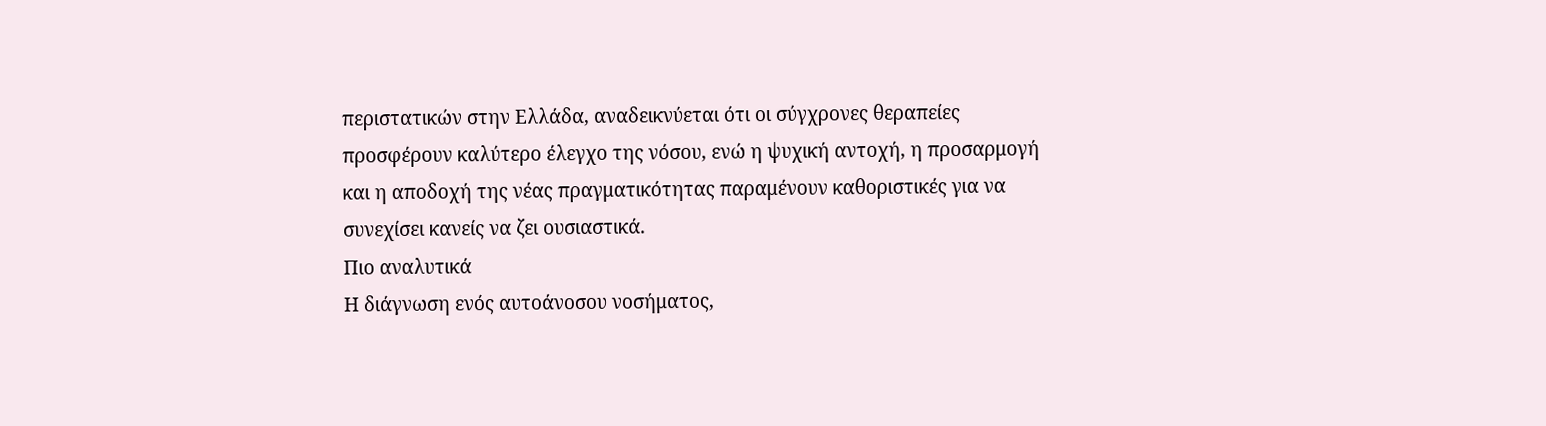περιστατικών στην Ελλάδα, αναδεικνύεται ότι οι σύγχρονες θεραπείες προσφέρουν καλύτερο έλεγχο της νόσου, ενώ η ψυχική αντοχή, η προσαρμογή και η αποδοχή της νέας πραγματικότητας παραμένουν καθοριστικές για να συνεχίσει κανείς να ζει ουσιαστικά.
Πιο αναλυτικά
Η διάγνωση ενός αυτοάνοσου νοσήματος,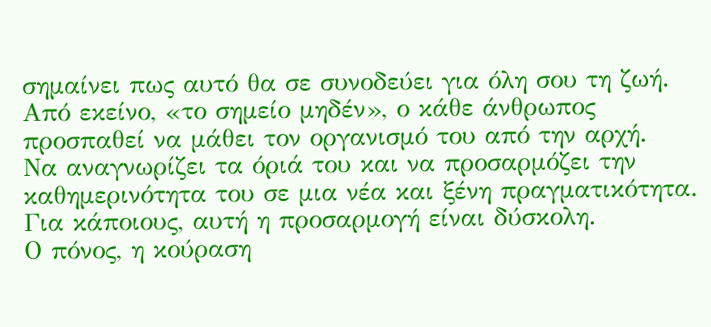σημαίνει πως αυτό θα σε συνοδεύει για όλη σου τη ζωή.
Από εκείνο, «το σημείο μηδέν», ο κάθε άνθρωπος προσπαθεί να μάθει τον οργανισμό του από την αρχή.
Να αναγνωρίζει τα όριά του και να προσαρμόζει την καθημερινότητα του σε μια νέα και ξένη πραγματικότητα.
Για κάποιους, αυτή η προσαρμογή είναι δύσκολη.
Ο πόνος, η κούραση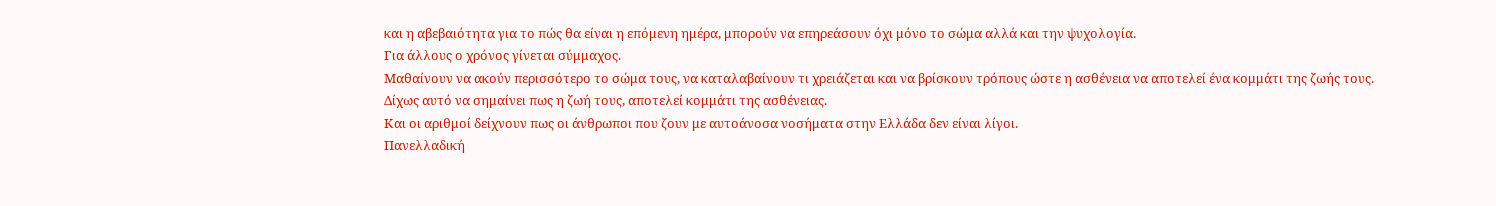και η αβεβαιότητα για το πώς θα είναι η επόμενη ημέρα, μπορούν να επηρεάσουν όχι μόνο το σώμα αλλά και την ψυχολογία.
Για άλλους ο χρόνος γίνεται σύμμαχος.
Μαθαίνουν να ακούν περισσότερο το σώμα τους, να καταλαβαίνουν τι χρειάζεται και να βρίσκουν τρόπους ώστε η ασθένεια να αποτελεί ένα κομμάτι της ζωής τους. Δίχως αυτό να σημαίνει πως η ζωή τους, αποτελεί κομμάτι της ασθένειας.
Και οι αριθμοί δείχνουν πως οι άνθρωποι που ζουν με αυτοάνοσα νοσήματα στην Ελλάδα δεν είναι λίγοι.
Πανελλαδική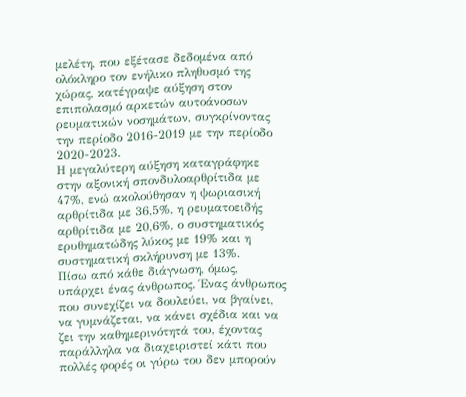μελέτη, που εξέτασε δεδομένα από ολόκληρο τον ενήλικο πληθυσμό της χώρας, κατέγραψε αύξηση στον επιπολασμό αρκετών αυτοάνοσων ρευματικών νοσημάτων, συγκρίνοντας την περίοδο 2016-2019 με την περίοδο 2020-2023.
Η μεγαλύτερη αύξηση καταγράφηκε στην αξονική σπονδυλοαρθρίτιδα με 47%, ενώ ακολούθησαν η ψωριασική αρθρίτιδα με 36,5%, η ρευματοειδής αρθρίτιδα με 20,6%, ο συστηματικός ερυθηματώδης λύκος με 19% και η συστηματική σκλήρυνση με 13%.
Πίσω από κάθε διάγνωση, όμως, υπάρχει ένας άνθρωπος. Ένας άνθρωπος που συνεχίζει να δουλεύει, να βγαίνει, να γυμνάζεται, να κάνει σχέδια και να ζει την καθημερινότητά του, έχοντας παράλληλα να διαχειριστεί κάτι που πολλές φορές οι γύρω του δεν μπορούν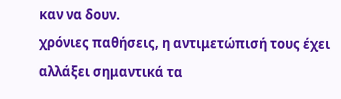καν να δουν.
χρόνιες παθήσεις, η αντιμετώπισή τους έχει αλλάξει σημαντικά τα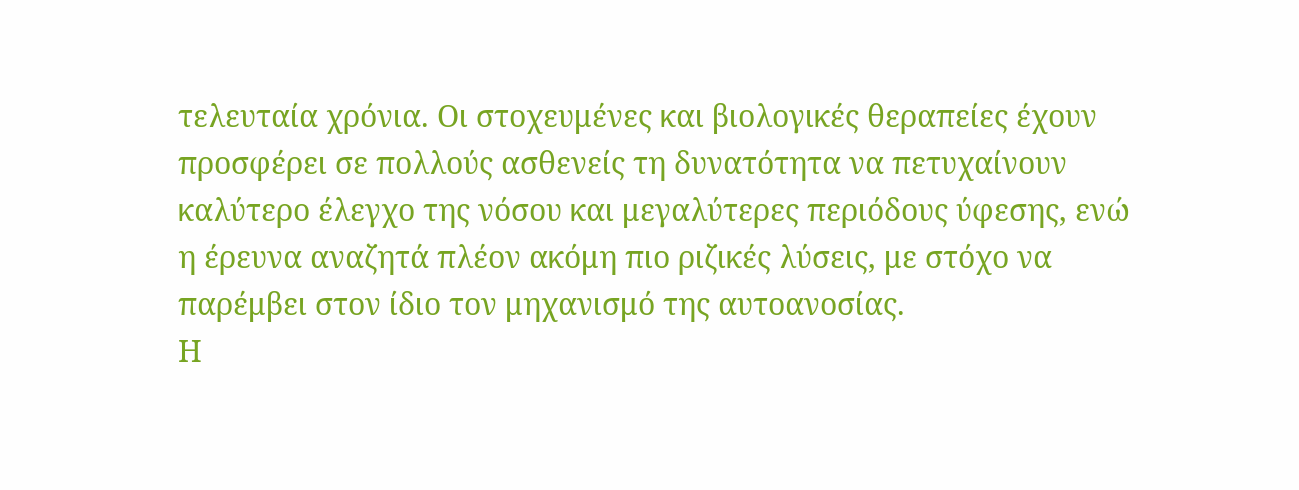τελευταία χρόνια. Οι στοχευμένες και βιολογικές θεραπείες έχουν προσφέρει σε πολλούς ασθενείς τη δυνατότητα να πετυχαίνουν καλύτερο έλεγχο της νόσου και μεγαλύτερες περιόδους ύφεσης, ενώ η έρευνα αναζητά πλέον ακόμη πιο ριζικές λύσεις, με στόχο να παρέμβει στον ίδιο τον μηχανισμό της αυτοανοσίας.
Η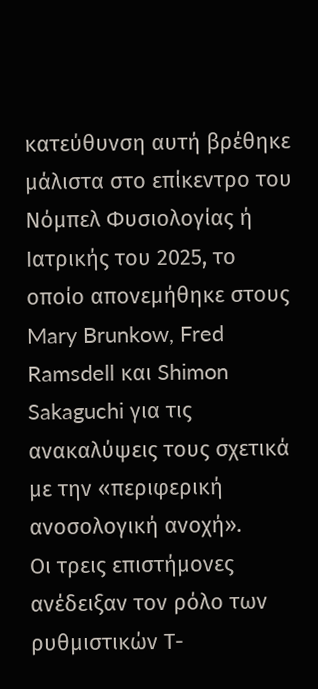κατεύθυνση αυτή βρέθηκε μάλιστα στο επίκεντρο του Νόμπελ Φυσιολογίας ή Ιατρικής του 2025, το οποίο απονεμήθηκε στους Mary Brunkow, Fred Ramsdell και Shimon Sakaguchi για τις ανακαλύψεις τους σχετικά με την «περιφερική ανοσολογική ανοχή».
Οι τρεις επιστήμονες ανέδειξαν τον ρόλο των ρυθμιστικών Τ-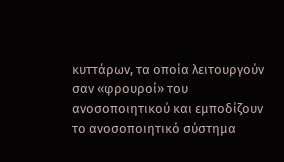κυττάρων, τα οποία λειτουργούν σαν «φρουροί» του ανοσοποιητικού και εμποδίζουν το ανοσοποιητικό σύστημα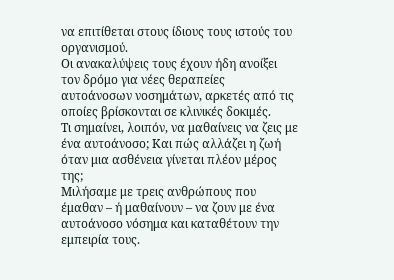να επιτίθεται στους ίδιους τους ιστούς του οργανισμού.
Οι ανακαλύψεις τους έχουν ήδη ανοίξει τον δρόμο για νέες θεραπείες αυτοάνοσων νοσημάτων, αρκετές από τις οποίες βρίσκονται σε κλινικές δοκιμές.
Τι σημαίνει, λοιπόν, να μαθαίνεις να ζεις με ένα αυτοάνοσο; Και πώς αλλάζει η ζωή όταν μια ασθένεια γίνεται πλέον μέρος της;
Μιλήσαμε με τρεις ανθρώπους που έμαθαν – ή μαθαίνουν – να ζουν με ένα αυτοάνοσο νόσημα και καταθέτουν την εμπειρία τους.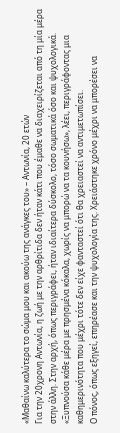«Μαθαίνω καλύτερα το σώμα μου και ακούω της ανάγκες του» – Αντωνία, 20 ετών
Για την 20χρονη Αντωνία, η ζωή με την αρθρίτιδα δεν ήταν κάτι που έμαθε να διαχειρίζεται από τη μία μέρα στην άλλη. Στην αρχή, όπως περιγράφει, ήταν ιδιαίτερα δύσκολο, τόσο σωματικά όσο και ψυχολογικά.
«Ξυπνούσα κάθε μέρα με πρησμένα κόκαλα, χωρίς να μπορώ να τα κουνήσω», λέει, περιγράφοντας μια καθημερινότητα που μέχρι τότε δεν είχε φανταστεί ότι θα χρειαστεί να αντιμετωπίσει.
Ο πόνος, όπως εξηγεί, επηρέασε και την ψυχολογία της. Χρειάστηκε χρόνο μέχρι να μπορέσει να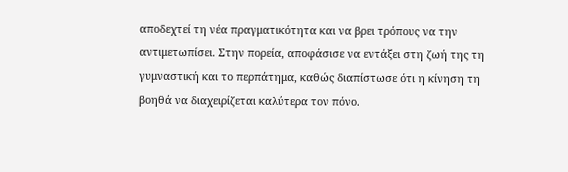αποδεχτεί τη νέα πραγματικότητα και να βρει τρόπους να την αντιμετωπίσει. Στην πορεία, αποφάσισε να εντάξει στη ζωή της τη γυμναστική και το περπάτημα, καθώς διαπίστωσε ότι η κίνηση τη βοηθά να διαχειρίζεται καλύτερα τον πόνο.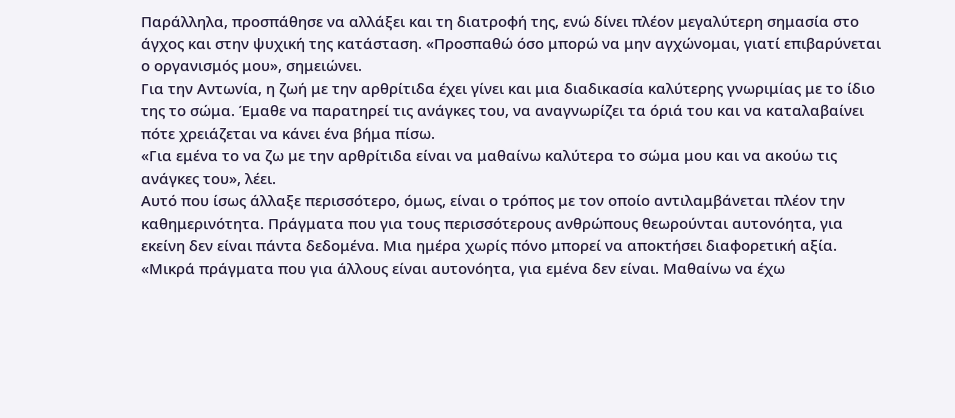Παράλληλα, προσπάθησε να αλλάξει και τη διατροφή της, ενώ δίνει πλέον μεγαλύτερη σημασία στο άγχος και στην ψυχική της κατάσταση. «Προσπαθώ όσο μπορώ να μην αγχώνομαι, γιατί επιβαρύνεται ο οργανισμός μου», σημειώνει.
Για την Αντωνία, η ζωή με την αρθρίτιδα έχει γίνει και μια διαδικασία καλύτερης γνωριμίας με το ίδιο της το σώμα. Έμαθε να παρατηρεί τις ανάγκες του, να αναγνωρίζει τα όριά του και να καταλαβαίνει πότε χρειάζεται να κάνει ένα βήμα πίσω.
«Για εμένα το να ζω με την αρθρίτιδα είναι να μαθαίνω καλύτερα το σώμα μου και να ακούω τις ανάγκες του», λέει.
Αυτό που ίσως άλλαξε περισσότερο, όμως, είναι ο τρόπος με τον οποίο αντιλαμβάνεται πλέον την καθημερινότητα. Πράγματα που για τους περισσότερους ανθρώπους θεωρούνται αυτονόητα, για εκείνη δεν είναι πάντα δεδομένα. Μια ημέρα χωρίς πόνο μπορεί να αποκτήσει διαφορετική αξία.
«Μικρά πράγματα που για άλλους είναι αυτονόητα, για εμένα δεν είναι. Μαθαίνω να έχω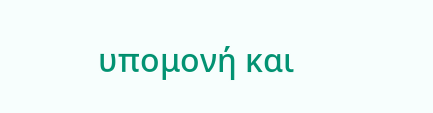υπομονή και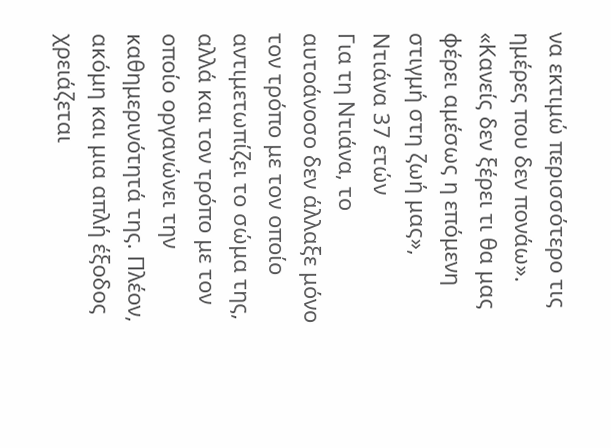να εκτιμώ περισσότερο τις ημέρες που δεν πονάω».
«Κανείς δεν ξέρει τι θα μας φέρει αμέσως η επόμενη στιγμή στη ζωή μας», Ντιάνα 37 ετών
Για τη Ντιάνα, το αυτοάνοσο δεν άλλαξε μόνο τον τρόπο με τον οποίο αντιμετωπίζει το σώμα της, αλλά και τον τρόπο με τον οποίο οργανώνει την καθημερινότητά της. Πλέον, ακόμη και μια απλή έξοδος χρειάζεται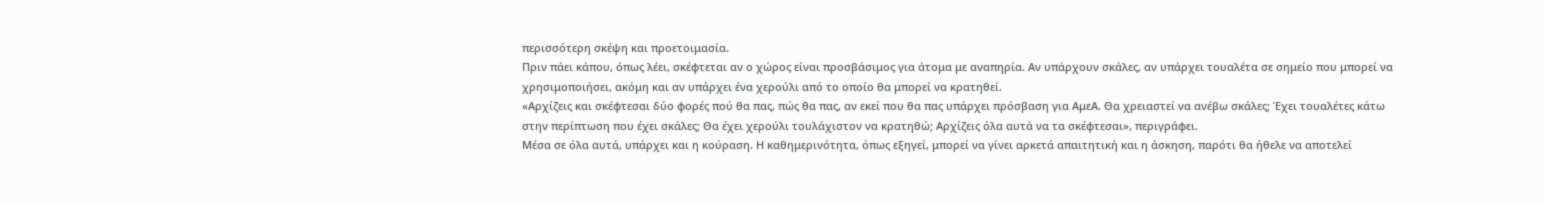περισσότερη σκέψη και προετοιμασία.
Πριν πάει κάπου, όπως λέει, σκέφτεται αν ο χώρος είναι προσβάσιμος για άτομα με αναπηρία. Αν υπάρχουν σκάλες, αν υπάρχει τουαλέτα σε σημείο που μπορεί να χρησιμοποιήσει, ακόμη και αν υπάρχει ένα χερούλι από το οποίο θα μπορεί να κρατηθεί.
«Αρχίζεις και σκέφτεσαι δύο φορές πού θα πας, πώς θα πας, αν εκεί που θα πας υπάρχει πρόσβαση για ΑμεΑ. Θα χρειαστεί να ανέβω σκάλες; Έχει τουαλέτες κάτω στην περίπτωση που έχει σκάλες; Θα έχει χερούλι τουλάχιστον να κρατηθώ; Αρχίζεις όλα αυτά να τα σκέφτεσαι», περιγράφει.
Μέσα σε όλα αυτά, υπάρχει και η κούραση. Η καθημερινότητα, όπως εξηγεί, μπορεί να γίνει αρκετά απαιτητική και η άσκηση, παρότι θα ήθελε να αποτελεί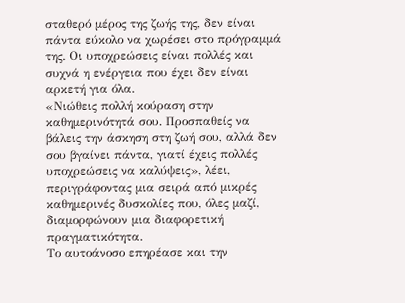σταθερό μέρος της ζωής της, δεν είναι πάντα εύκολο να χωρέσει στο πρόγραμμά της. Οι υποχρεώσεις είναι πολλές και συχνά η ενέργεια που έχει δεν είναι αρκετή για όλα.
«Νιώθεις πολλή κούραση στην καθημερινότητά σου. Προσπαθείς να βάλεις την άσκηση στη ζωή σου, αλλά δεν σου βγαίνει πάντα, γιατί έχεις πολλές υποχρεώσεις να καλύψεις», λέει, περιγράφοντας μια σειρά από μικρές καθημερινές δυσκολίες που, όλες μαζί, διαμορφώνουν μια διαφορετική πραγματικότητα.
Το αυτοάνοσο επηρέασε και την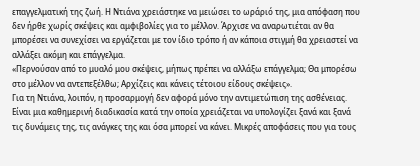επαγγελματική της ζωή. Η Ντιάνα χρειάστηκε να μειώσει το ωράριό της, μια απόφαση που δεν ήρθε χωρίς σκέψεις και αμφιβολίες για το μέλλον. Άρχισε να αναρωτιέται αν θα μπορέσει να συνεχίσει να εργάζεται με τον ίδιο τρόπο ή αν κάποια στιγμή θα χρειαστεί να αλλάξει ακόμη και επάγγελμα.
«Περνούσαν από το μυαλό μου σκέψεις, μήπως πρέπει να αλλάξω επάγγελμα; Θα μπορέσω στο μέλλον να αντεπεξέλθω; Αρχίζεις και κάνεις τέτοιου είδους σκέψεις».
Για τη Ντιάνα, λοιπόν, η προσαρμογή δεν αφορά μόνο την αντιμετώπιση της ασθένειας. Είναι μια καθημερινή διαδικασία κατά την οποία χρειάζεται να υπολογίζει ξανά και ξανά τις δυνάμεις της, τις ανάγκες της και όσα μπορεί να κάνει. Μικρές αποφάσεις που για τους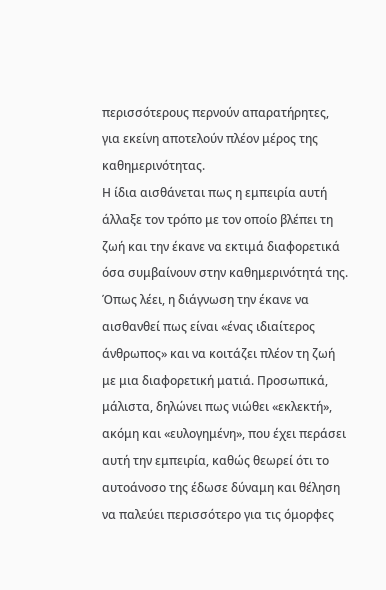περισσότερους περνούν απαρατήρητες, για εκείνη αποτελούν πλέον μέρος της καθημερινότητας.
Η ίδια αισθάνεται πως η εμπειρία αυτή άλλαξε τον τρόπο με τον οποίο βλέπει τη ζωή και την έκανε να εκτιμά διαφορετικά όσα συμβαίνουν στην καθημερινότητά της.
Όπως λέει, η διάγνωση την έκανε να αισθανθεί πως είναι «ένας ιδιαίτερος άνθρωπος» και να κοιτάζει πλέον τη ζωή με μια διαφορετική ματιά. Προσωπικά, μάλιστα, δηλώνει πως νιώθει «εκλεκτή», ακόμη και «ευλογημένη», που έχει περάσει αυτή την εμπειρία, καθώς θεωρεί ότι το αυτοάνοσο της έδωσε δύναμη και θέληση να παλεύει περισσότερο για τις όμορφες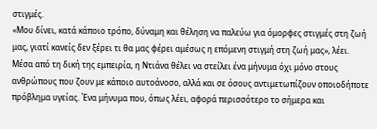στιγμές.
«Μου δίνει, κατά κάποιο τρόπο, δύναμη και θέληση να παλεύω για όμορφες στιγμές στη ζωή μας, γιατί κανείς δεν ξέρει τι θα μας φέρει αμέσως η επόμενη στιγμή στη ζωή μας», λέει.
Μέσα από τη δική της εμπειρία, η Ντιάνα θέλει να στείλει ένα μήνυμα όχι μόνο στους ανθρώπους που ζουν με κάποιο αυτοάνοσο, αλλά και σε όσους αντιμετωπίζουν οποιοδήποτε πρόβλημα υγείας. Ένα μήνυμα που, όπως λέει, αφορά περισσότερο το σήμερα και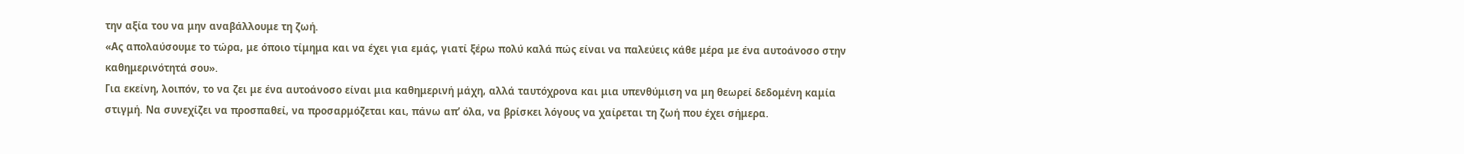την αξία του να μην αναβάλλουμε τη ζωή.
«Ας απολαύσουμε το τώρα, με όποιο τίμημα και να έχει για εμάς, γιατί ξέρω πολύ καλά πώς είναι να παλεύεις κάθε μέρα με ένα αυτοάνοσο στην καθημερινότητά σου».
Για εκείνη, λοιπόν, το να ζει με ένα αυτοάνοσο είναι μια καθημερινή μάχη, αλλά ταυτόχρονα και μια υπενθύμιση να μη θεωρεί δεδομένη καμία στιγμή. Να συνεχίζει να προσπαθεί, να προσαρμόζεται και, πάνω απ’ όλα, να βρίσκει λόγους να χαίρεται τη ζωή που έχει σήμερα.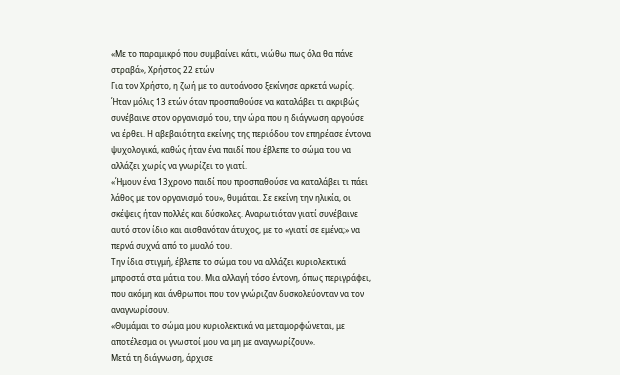«Με το παραμικρό που συμβαίνει κάτι, νιώθω πως όλα θα πάνε στραβά», Χρήστος 22 ετών
Για τον Χρήστο, η ζωή με το αυτοάνοσο ξεκίνησε αρκετά νωρίς. Ήταν μόλις 13 ετών όταν προσπαθούσε να καταλάβει τι ακριβώς συνέβαινε στον οργανισμό του, την ώρα που η διάγνωση αργούσε να έρθει. Η αβεβαιότητα εκείνης της περιόδου τον επηρέασε έντονα ψυχολογικά, καθώς ήταν ένα παιδί που έβλεπε το σώμα του να αλλάζει χωρίς να γνωρίζει το γιατί.
«Ήμουν ένα 13χρονο παιδί που προσπαθούσε να καταλάβει τι πάει λάθος με τον οργανισμό του», θυμάται. Σε εκείνη την ηλικία, οι σκέψεις ήταν πολλές και δύσκολες. Αναρωτιόταν γιατί συνέβαινε αυτό στον ίδιο και αισθανόταν άτυχος, με το «γιατί σε εμένα;» να περνά συχνά από το μυαλό του.
Την ίδια στιγμή, έβλεπε το σώμα του να αλλάζει κυριολεκτικά μπροστά στα μάτια του. Μια αλλαγή τόσο έντονη, όπως περιγράφει, που ακόμη και άνθρωποι που τον γνώριζαν δυσκολεύονταν να τον αναγνωρίσουν.
«Θυμάμαι το σώμα μου κυριολεκτικά να μεταμορφώνεται, με αποτέλεσμα οι γνωστοί μου να μη με αναγνωρίζουν».
Μετά τη διάγνωση, άρχισε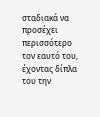σταδιακά να προσέχει περισσότερο τον εαυτό του, έχοντας δίπλα του την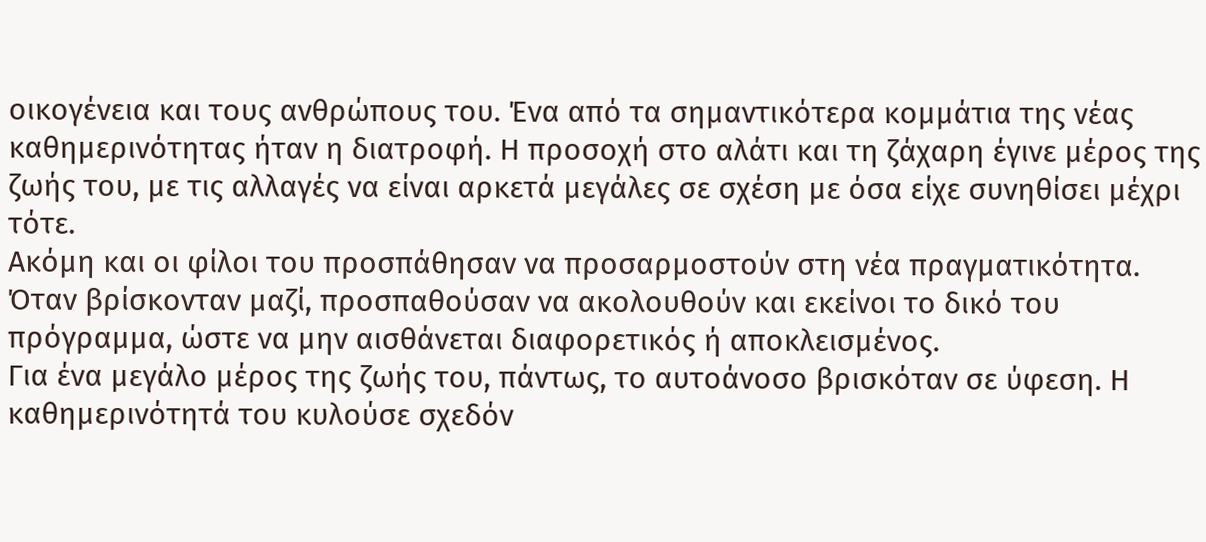οικογένεια και τους ανθρώπους του. Ένα από τα σημαντικότερα κομμάτια της νέας καθημερινότητας ήταν η διατροφή. Η προσοχή στο αλάτι και τη ζάχαρη έγινε μέρος της ζωής του, με τις αλλαγές να είναι αρκετά μεγάλες σε σχέση με όσα είχε συνηθίσει μέχρι τότε.
Ακόμη και οι φίλοι του προσπάθησαν να προσαρμοστούν στη νέα πραγματικότητα. Όταν βρίσκονταν μαζί, προσπαθούσαν να ακολουθούν και εκείνοι το δικό του πρόγραμμα, ώστε να μην αισθάνεται διαφορετικός ή αποκλεισμένος.
Για ένα μεγάλο μέρος της ζωής του, πάντως, το αυτοάνοσο βρισκόταν σε ύφεση. Η καθημερινότητά του κυλούσε σχεδόν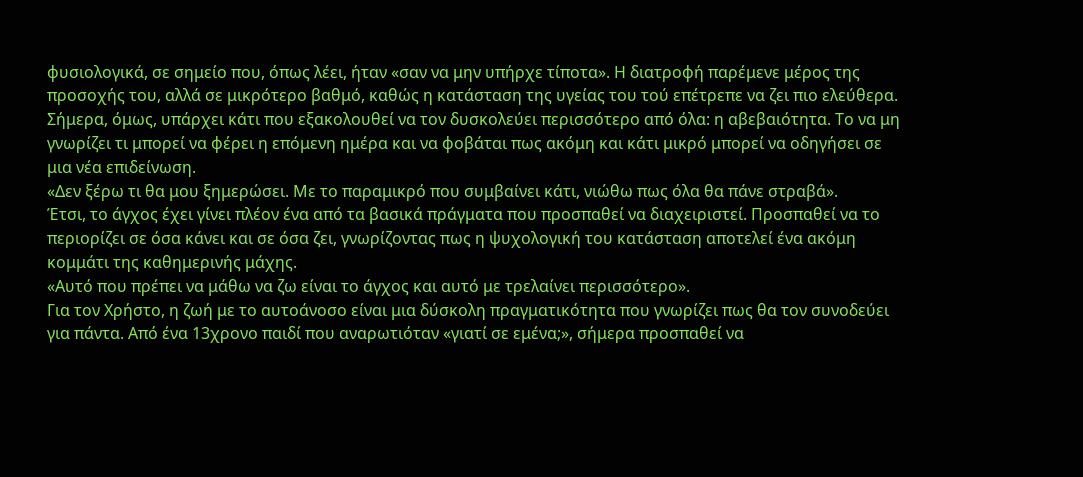φυσιολογικά, σε σημείο που, όπως λέει, ήταν «σαν να μην υπήρχε τίποτα». Η διατροφή παρέμενε μέρος της προσοχής του, αλλά σε μικρότερο βαθμό, καθώς η κατάσταση της υγείας του τού επέτρεπε να ζει πιο ελεύθερα.
Σήμερα, όμως, υπάρχει κάτι που εξακολουθεί να τον δυσκολεύει περισσότερο από όλα: η αβεβαιότητα. Το να μη γνωρίζει τι μπορεί να φέρει η επόμενη ημέρα και να φοβάται πως ακόμη και κάτι μικρό μπορεί να οδηγήσει σε μια νέα επιδείνωση.
«Δεν ξέρω τι θα μου ξημερώσει. Με το παραμικρό που συμβαίνει κάτι, νιώθω πως όλα θα πάνε στραβά».
Έτσι, το άγχος έχει γίνει πλέον ένα από τα βασικά πράγματα που προσπαθεί να διαχειριστεί. Προσπαθεί να το περιορίζει σε όσα κάνει και σε όσα ζει, γνωρίζοντας πως η ψυχολογική του κατάσταση αποτελεί ένα ακόμη κομμάτι της καθημερινής μάχης.
«Αυτό που πρέπει να μάθω να ζω είναι το άγχος και αυτό με τρελαίνει περισσότερο».
Για τον Χρήστο, η ζωή με το αυτοάνοσο είναι μια δύσκολη πραγματικότητα που γνωρίζει πως θα τον συνοδεύει για πάντα. Από ένα 13χρονο παιδί που αναρωτιόταν «γιατί σε εμένα;», σήμερα προσπαθεί να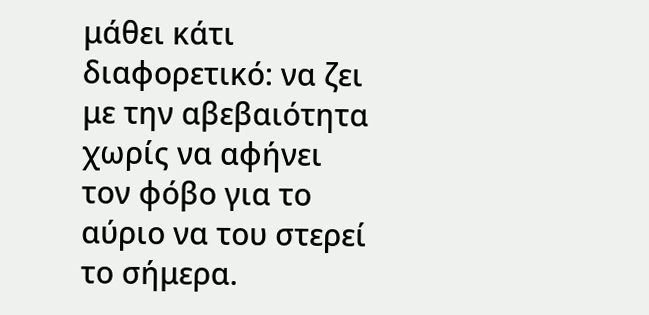μάθει κάτι διαφορετικό: να ζει με την αβεβαιότητα χωρίς να αφήνει τον φόβο για το αύριο να του στερεί το σήμερα.